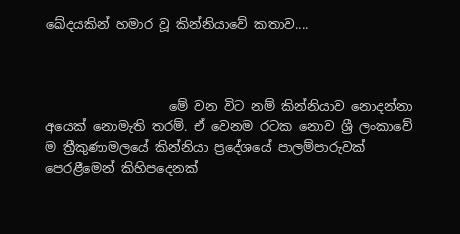ඛේදයකින් හමාර වූ කින්නියාවේ කතාව....



                   මේ වන විට නම් කින්නියාව නොදන්නා අයෙක් නොමැති තරම්. ඒ වෙනම රටක නොව ශ්‍රී ලංකාවේ ම ත්‍රීකුණාමලයේ කින්නියා ප්‍රදේශයේ පාලම්පාරුවක් පෙරළීමෙන් කිහිපදෙනක්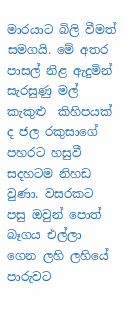මාරයාට බිලි වීමත් සමගයි. මේ අතර පාසල් නිළ ඇදුමින් සැරසුණු මල් කැකුළු  කිහිපයක් ද ජල රකුසාගේ පහරට හසුවී සදහටම නිහඩ වුණා. වසරකට පසු ඔවුන් පොත් බෑගය එල්ලා ගෙන ලහි ලහියේ පාරුවට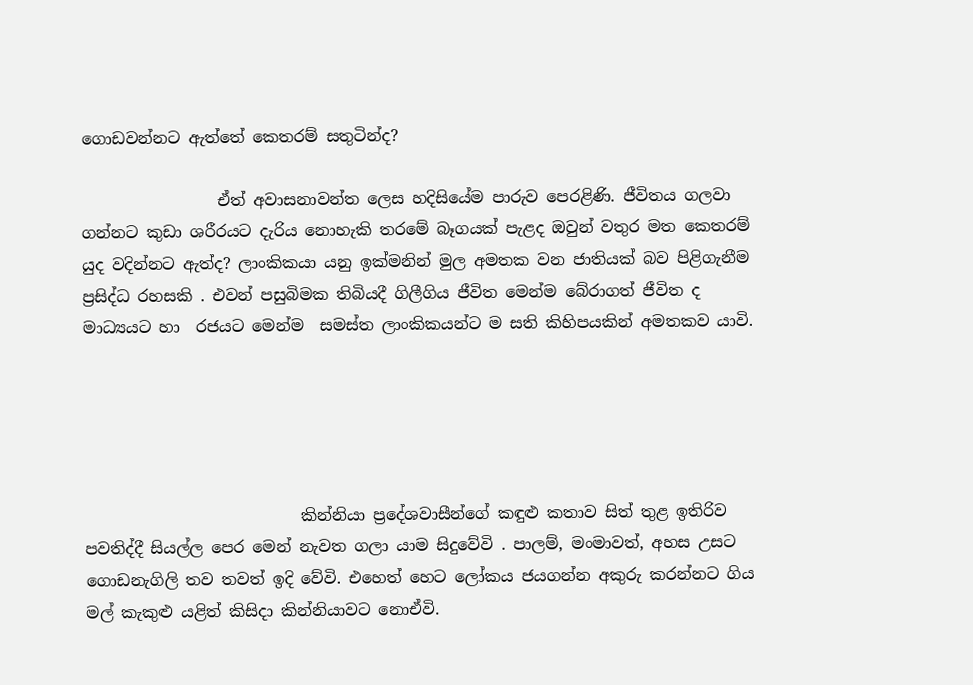ගොඩවන්නට ඇත්තේ කෙතරම් සතුටින්ද?

                 ඒත් අවාසනාවන්ත ලෙස හදිසියේම පාරුව පෙරළිණි. ජීවිතය ගලවා ගන්නට කුඩා ශරීරයට දැරිය නොහැකි තරමේ බෑගයක් පැළද ඔවුන් වතුර මත කෙතරම් යුද වදින්නට ඇත්ද? ලාංකිකයා යනු ඉක්මනින් මුල අමතක වන ජාතියක් බව පිළිගැනීම ප්‍රසිද්ධ රහසකි . එවන් පසුබිමක තිබියදී ගිලීගිය ජීවිත මෙන්ම බේරාගත් ජීවිත ද මාධ්‍යයට හා  රජයට මෙන්ම  සමස්ත ලාංකිකයන්ට ම සති කිහිපයකින් අමතකව යාවි.





                           කින්නියා ප්‍රදේශවාසීන්ගේ කඳුළු කතාව සිත් තුළ ඉතිරිව පවතිද්දී සියල්ල පෙර මෙන් නැවත ගලා යාම සිදුවේවි . පාලම්, මංමාවත්, අහස උසට ගොඩනැගිලි තව තවත් ඉදි වේවි. එහෙත් හෙට ලෝකය ජයගන්න අකුරු කරන්නට ගිය මල් කැකුළු යළිත් කිසිදා කින්නියාවට නොඒවි.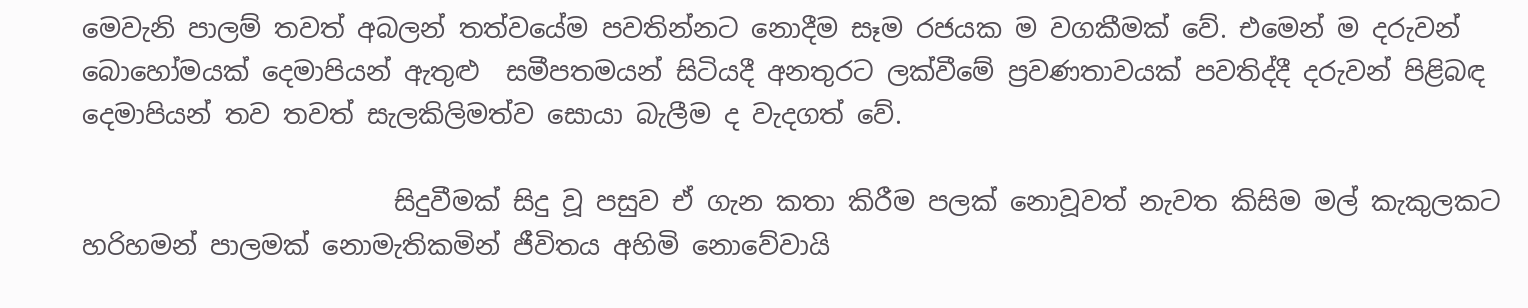මෙවැනි පාලම් තවත් අබලන් තත්වයේම පවතින්නට නොදීම සෑම රජයක ම වගකීමක් වේ. එමෙන් ම දරුවන් බොහෝමයක් දෙමාපියන් ඇතුළු  සමීපතමයන් සිටියදී අනතුරට ලක්වීමේ ප්‍රවණතාවයක් පවතිද්දී දරුවන් පිළිබඳ දෙමාපියන් තව තවත් සැලකිලිමත්ව සොයා බැලීම ද වැදගත් වේ.

                        සිදුවීමක් සිදු වූ පසුව ඒ ගැන කතා කිරීම පලක් නොවූවත් නැවත කිසිම මල් කැකුලකට හරිහමන් පාලමක් නොමැතිකමින් ජීවිතය අහිමි නොවේවායි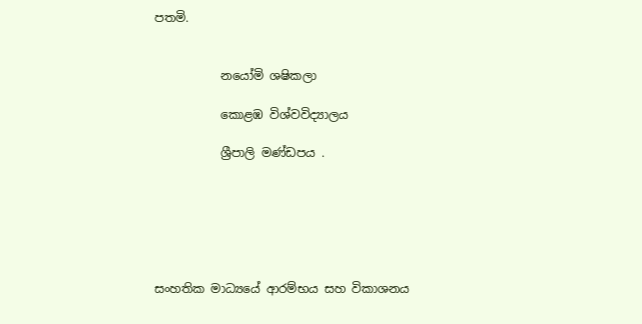පතමි.


           නයෝමි ශෂිකලා

           කොළඹ විශ්වවිද්‍යාලය

           ශ්‍රීපාලි මණ්ඩපය .






සංහතික මාධ්‍යයේ ආරම්භය සහ විකාශනය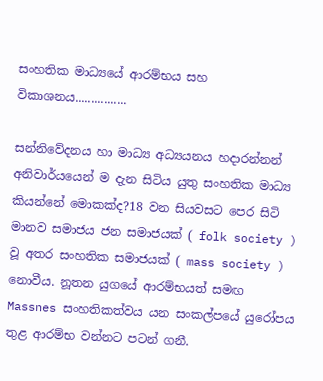සංහතික මාධ්‍යයේ ආරම්භය සහ විකාශනය................

සන්නිවේදනය හා මාධ්‍ය අධ්‍යයනය හදාරන්නන් අනිවාර්යයෙන් ම දැන සිටිය යුතු සංහතික මාධ්‍ය කියන්නේ මොකක්ද?18 වන සියවසට පෙර සිටි මානව සමාජය ජන සමාජයක් ( folk society ) වූ අතර සංහතික සමාජයක් ( mass society ) නොවීය. නූතන යුගයේ ආරම්භයත් සමඟ Massnes සංහතිකත්වය යන සංකල්පයේ යුරෝපය තුළ ආරම්භ වන්නට පටන් ගනී.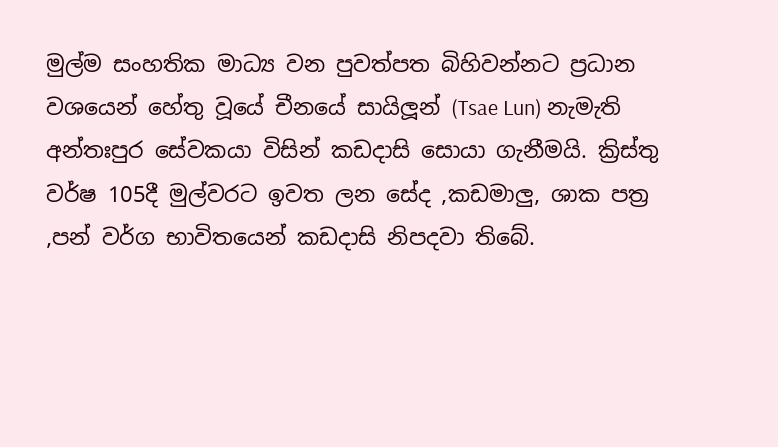මුල්ම සංහතික මාධ්‍ය වන පුවත්පත බිහිවන්නට ප්‍රධාන වශයෙන් හේතු වූයේ චීනයේ සායිලූන් (Tsae Lun) නැමැති අන්තඃපුර සේවකයා විසින් කඩදාසි සොයා ගැනීමයි. ක්‍රිස්තු වර්ෂ 105දී මුල්වරට ඉවත ලන සේද ,කඩමාලු, ශාක පත්‍ර ,පන් වර්ග භාවිතයෙන් කඩදාසි නිපදවා තිබේ.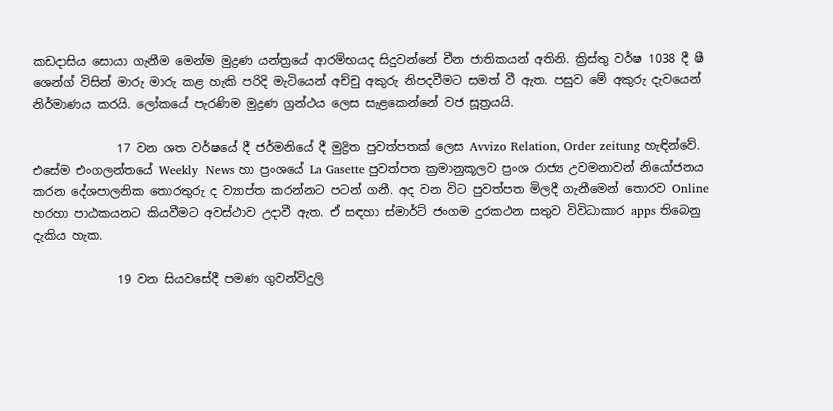කඩදාසිය සොයා ගැනීම මෙන්ම මුද්‍රණ යන්ත්‍රයේ ආරම්භයද සිදුවන්නේ චීන ජාතිකයන් අතිනි. ක්‍රිස්තු වර්ෂ 1038 දී ෂී ශෙන්ග් විසින් මාරු මාරු කළ හැකි පරිදි මැටියෙන් අච්චු අකුරු නිපදවීමට සමත් වී ඇත. පසුව මේ අකුරු දැවයෙන් නිර්මාණය කරයි. ලෝකයේ පැරණිම මුද්‍රණ ග්‍රන්ථය ලෙස සැළකෙන්නේ වජ සූත්‍රයයි.

              17 වන ශත වර්ෂයේ දී ජර්මනියේ දී මුද්‍රිත පුවත්පතක් ලෙස Avvizo Relation, Order zeitung හැඳින්වේ. එසේම එංගලන්තයේ Weekly  News හා ප්‍රංශයේ La Gasette පුවත්පත ක්‍රමානුකූලව ප්‍රංශ රාජ්‍ය උවමනාවන් නියෝජනය කරන දේශපාලනික තොරතුරු ද ව්‍යාප්ත කරන්නට පටන් ගනී. අද වන විට පුවත්පත මිලදී ගැනීමෙන් තොරව Online හරහා පාඨකයනට කියවීමට අවස්ථාව උදාවී ඇත. ඒ සඳහා ස්මාර්ට් ජංගම දුරකථන සතුව විවිධාකාර apps තිබෙනු දැකිය හැක.

              19 වන සියවසේදී පමණ ගුවන්විදුලි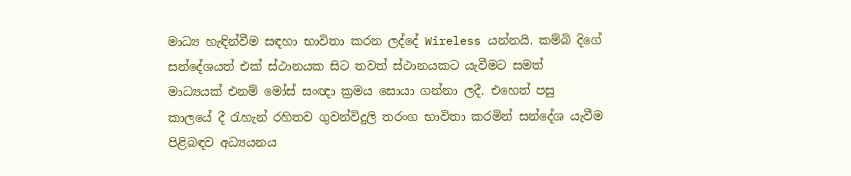මාධ්‍ය හැඳින්වීම සඳහා භාවිතා කරන ලද්දේ Wireless යන්නයි. කම්බි දිගේ සන්දේශයත් එක් ස්ථානයක සිට තවත් ස්ථානයකට යැවීමට සමත් මාධ්‍යයක් එනම් මෝස් සංඥා ක්‍රමය සොයා ගන්නා ලදී. එහෙත් පසු කාලයේ දී රැහැන් රහිතව ගුවන්විදුලි තරංග භාවිතා කරමින් සන්දේශ යැවීම පිළිබඳව අධ්‍යයනය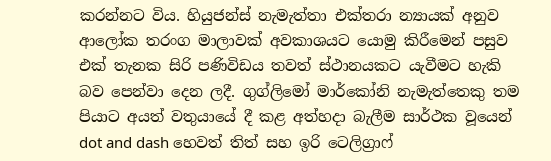කරන්නට විය. හියුජන්ස් නැමැත්තා එක්තරා න්‍යායක් අනුව ආලෝක තරංග මාලාවක් අවකාශයට යොමු කිරීමෙන් පසුව එක් තැනක සිරි පණිවිඩය තවත් ස්ථානයකට යැවීමට හැකි බව පෙන්වා දෙන ලදී. ගුග්ලිමෝ මාර්කෝනි නැමැත්තෙකු තම පියාට අයත් වතුයායේ දී කළ අත්හදා බැලීම සාර්ථක වූයෙන් dot and dash හෙවත් තිත් සහ ඉරි ටෙලිග්‍රාෆ්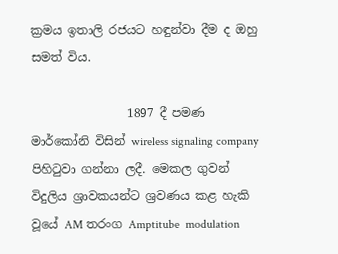ක්‍රමය ඉතාලි රජයට හඳුන්වා දීම ද ඔහු සමත් විය.

                1897 දී පමණ මාර්කෝනි විසින් wireless signaling company පිහිටුවා ගන්නා ලදී. මෙකල ගුවන් විදුලිය ශ්‍රාවකයන්ට ශ්‍රවණය කළ හැකි වූයේ AM තරංග Amptitube  modulation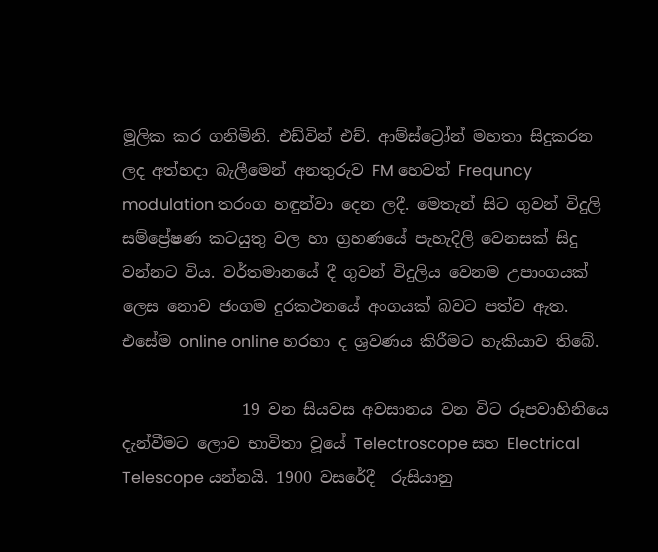මූලික කර ගනිමිනි. එඩ්වින් එච්. ආම්ස්ට්‍රෝන් මහතා සිදුකරන ලද අත්හදා බැලීමෙන් අනතුරුව FM හෙවත් Frequncy modulation තරංග හඳුන්වා දෙන ලදී. මෙතැන් සිට ගුවන් විදුලි සම්ප්‍රේෂණ කටයුතු වල හා ග්‍රහණයේ පැහැදිලි වෙනසක් සිදු වන්නට විය. වර්තමානයේ දී ගුවන් විදුලිය වෙනම උපාංගයක් ලෙස නොව ජංගම දුරකථනයේ අංගයක් බවට පත්ව ඇත. එසේම online online හරහා ද ශ්‍රවණය කිරීමට හැකියාව තිබේ.

               19 වන සියවස අවසානය වන විට රූපවාහිනියෙ දැන්වීමට ලොව භාවිතා වූයේ Telectroscope සහ Electrical Telescope යන්නයි. 1900 වසරේදී  රුසියානු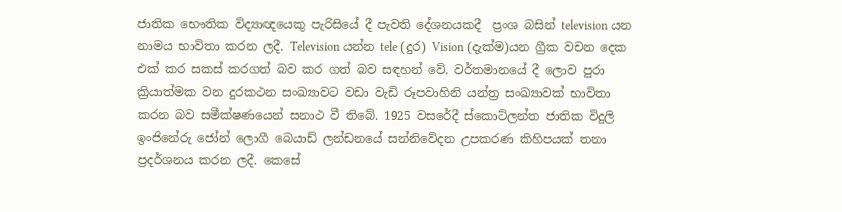ජාතික භෞතික විද්‍යාඥයෙකු පැරිසියේ දී පැවති දේශනයකදී  ප්‍රංශ බසින් television යන නාමය භාවිතා කරන ලදී. Television යන්න tele (දුර) Vision (දැක්ම)යන ග්‍රීක වචන දෙක එක් කර සකස් කරගත් බව කර ගත් බව සඳහන් වේ. වර්තමානයේ දී ලොව පුරා ක්‍රියාත්මක වන දුරකථන සංඛ්‍යාවට වඩා වැඩි රූපවාහිනි යන්ත්‍ර සංඛ්‍යාවක් භාවිතා කරන බව සමීක්ෂණයෙන් සනාථ වී තිබේ. 1925 වසරේදී ස්කොට්ලන්ත ජාතික විදුලි ඉංජිනේරු ජෝන් ලොගී බෙයාඩ් ලන්ඩනයේ සන්නිවේදන උපකරණ කිහිපයක් තනා ප්‍රදර්ශනය කරන ලදී. කෙසේ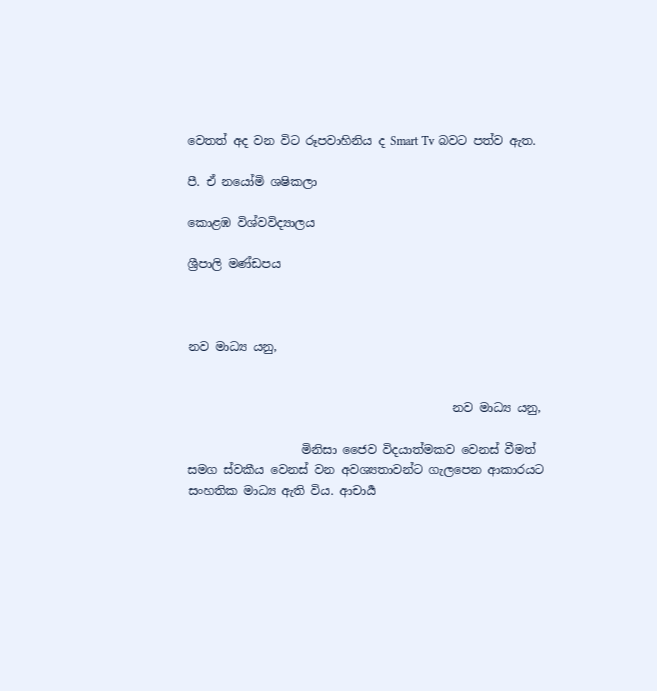වෙතත් අද වන විට රූපවාහිනිය ද Smart Tv බවට පත්ව ඇත.

පී. ඒ නයෝමි ශෂිකලා

කොළඹ විශ්වවිද්‍යාලය

ශ්‍රීපාලි මණ්ඩපය



නව මාධ්‍ය යනු,


                                            නව මාධ්‍ය යනු,

                   මිනිසා ජෛව විදයාත්මකව වෙනස් වීමත් සමග ස්වකීය වෙනස් වන අවශ්‍යතාවන්ට ගැලපෙන ආකාරයට සංහතික මාධ්‍ය ඇති විය. ආචාර්‍ය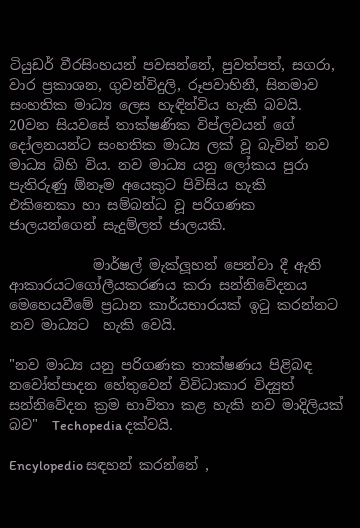ටියුඩර් වීරසිංහයන් පවසන්නේ, පුවත්පත්, සගරා, වාර ප්‍රකාශන, ගුවන්විදුලි, රූපවාහිනී, සිනමාව සංහතික මාධ්‍ය ලෙස හැඳින්විය හැකි බවයි.  20වන සියවසේ තාක්ෂණික විප්ලවයන් ගේ දෝලනයන්ට සංහතික මාධ්‍ය ලක් වූ බැවින් නව මාධ්‍ය බිහි විය. නව මාධ්‍ය යනු ලෝකය පුරා පැතිරුණු ඕනෑම අයෙකුට පිවිසිය හැකි  එකිනෙකා හා සම්බන්ධ වූ පරිගණක ජාලයන්ගෙන් සැදුම්ලත් ජාලයකි.

            මාර්ෂල් මැක්ලූහන් පෙන්වා දී ඇති ආකාරයටගෝලීයකරණය කරා සන්නිවේදනය මෙහෙයවීමේ ප්‍රධාන කාර්යභාරයක් ඉටු කරන්නට නව මාධ්‍යට  හැකි වෙයි.

"නව මාධ්‍ය යනු පරිගණක තාක්ෂණය පිළිබඳ නවෝත්පාදන හේතුවෙන් විවිධාකාර විද්‍යුත් සන්නිවේදන ක්‍රම භාවිතා කළ හැකි නව මාදිලියක් බව"  Techopedia දක්වයි.

Encylopedio සඳහන් කරන්නේ ,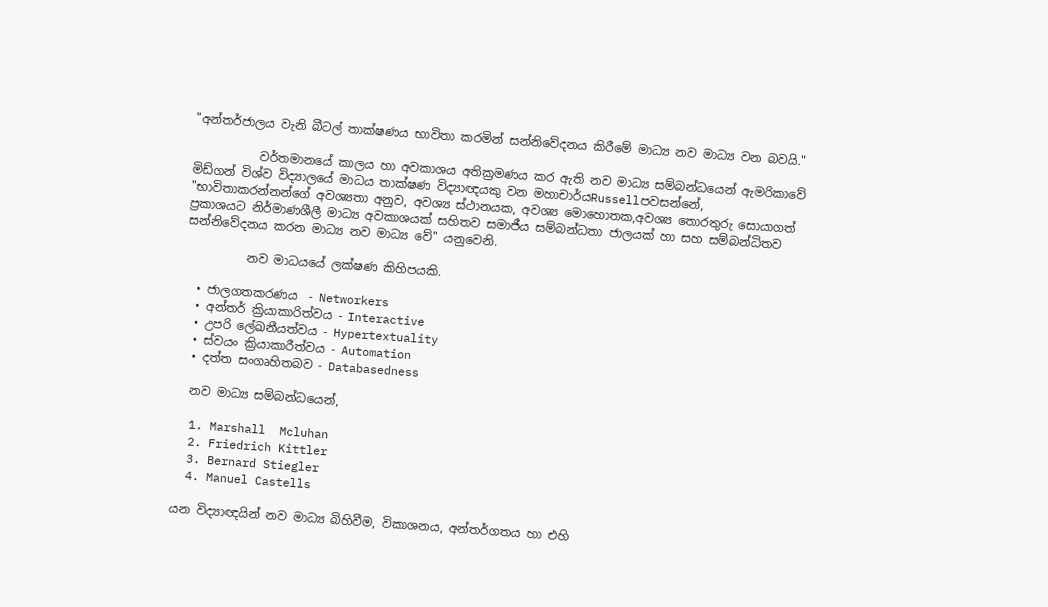"අන්තර්ජාලය වැනි බීටල් තාක්ෂණය භාවිතා කරමින් සන්නිවේදනය කිරීමේ මාධ්‍ය නව මාධ්‍ය වන බවයි."

           වර්තමානයේ කාලය හා අවකාශය අතික්‍රමණය කර ඇති නව මාධ්‍ය සම්බන්ධයෙන් ඇමරිකාවේ මිඩ්ගන් විශ්ව විද්‍යාලයේ මාධය තාක්ෂණ විද්‍යාඥයකු වන මහාචාර්යRussellපවසන්නේ, "භාවිතාකරන්නන්ගේ අවශ්‍යතා අනුව, අවශ්‍ය ස්ථානයක, අවශ්‍ය මොහොතක,අවශ්‍ය තොරතුරු සොයාගත් ප්‍රකාශයට නිර්මාණශීලී මාධ්‍ය අවකාශයක් සහිතව සමාජීය සම්බන්ධතා ජාලයක් හා සහ සම්බන්ධිතව සන්නිවේදනය කරන මාධ්‍ය නව මාධ්‍ය වේ" යනුවෙනි.

          නව මාධයයේ ලක්ෂණ කිහිපයකි.

  • ජාලගතකරණය  - Networkers
  • අන්තර් ක්‍රියාකාරිත්වය - Interactive
  • උපරි ලේඛනීයත්වය - Hypertextuality
  • ස්වයං ක්‍රියාකාරීත්වය - Automation
  • දත්ත සංගෘහිතබව - Databasedness

  නව මාධ්‍ය සම්බන්ධයෙන්,

  1. Marshall  Mcluhan
  2. Friedrich Kittler
  3. Bernard Stiegler
  4. Manuel Castells

යන විද්‍යාඥයින් නව මාධ්‍ය බිහිවීම, විකාශනය, අන්තර්ගතය හා එහි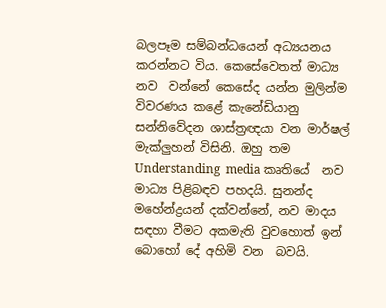බලපෑම සම්බන්ධයෙන් අධ්‍යයනය කරන්නට විය. කෙසේවෙතත් මාධ්‍ය නව  වන්නේ කෙසේද යන්න මුලින්ම විවරණය කළේ කැනේඩියානු සන්නිවේදන ශාස්ත්‍රඥයා වන මාර්ෂල් මැක්ලුහන් විසිනි. ඔහු තම Understanding  media කෘතියේ  නව මාධ්‍ය පිළිබඳව පහදයි. සුනන්ද මහේන්ද්‍රයන් දක්වන්නේ, නව මාදය සඳහා වීමට අකමැති වුවහොත් ඉන් බොහෝ දේ අහිමි වන  බවයි.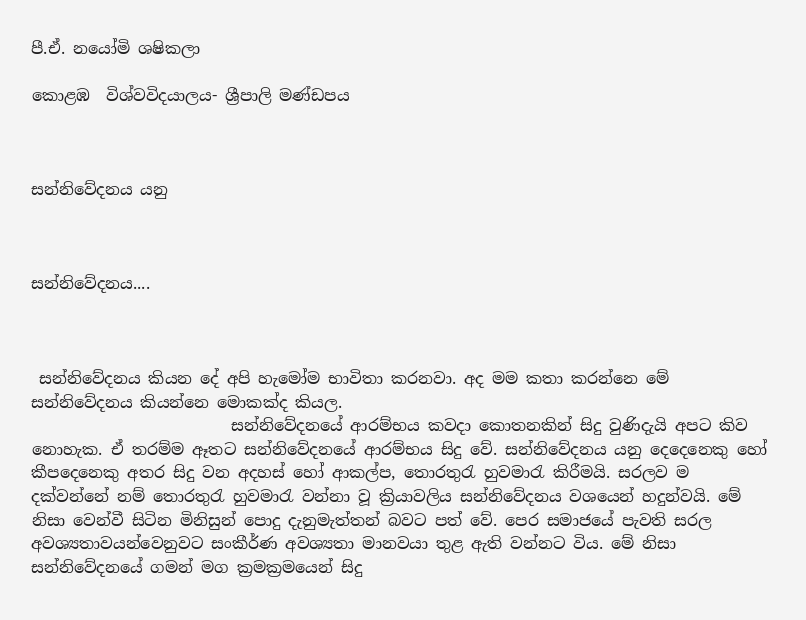පී.ඒ. නයෝමි ශෂිකලා

කොළඹ  විශ්වවිදයාලය- ශ්‍රීපාලි මණ්ඩපය



සන්නිවේදනය යනු



සන්නිවේදනය....



 සන්නිවේදනය කියන දේ අපි හැමෝම භාවිතා කරනවා. අද මම කතා කරන්නෙ මේ සන්නිවේදනය කියන්නෙ මොකක්ද කියල.
                         සන්නිවේදනයේ ආරම්භය කවදා කොතනකින් සිදු වුණිදැයි අපට කිව නොහැක. ඒ තරම්ම ඈතට සන්නිවේදනයේ ආරම්භය සිදු වේ. සන්නිවේදනය යනු දෙදෙනෙකු හෝ කීපදෙනෙකු අතර සිදු වන අදහස් හෝ ආකල්ප, තොරතුරැ හුවමාරැ කිරීමයි. සරලව ම දක්වන්නේ නම් තොරතුරැ හුවමාරැ වන්නා වූ ක්‍රියාවලිය සන්නිවේදනය වශයෙන් හදුන්වයි. මේ නිසා වෙන්වී සිටින මිනිසුන් පොදු දැනුමැත්තන් බවට පත් වේ. පෙර සමාජයේ පැවති සරල අවශ්‍යතාවයන්වෙනුවට සංකීර්ණ අවශ්‍යතා මානවයා තුළ ඇති වන්නට විය. මේ නිසා සන්නිවේදනයේ ගමන් මග ක්‍රමක්‍රමයෙන් සිදු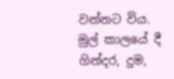වන්නට විය. මුල් කාලයේ දී ගින්දර, දුම,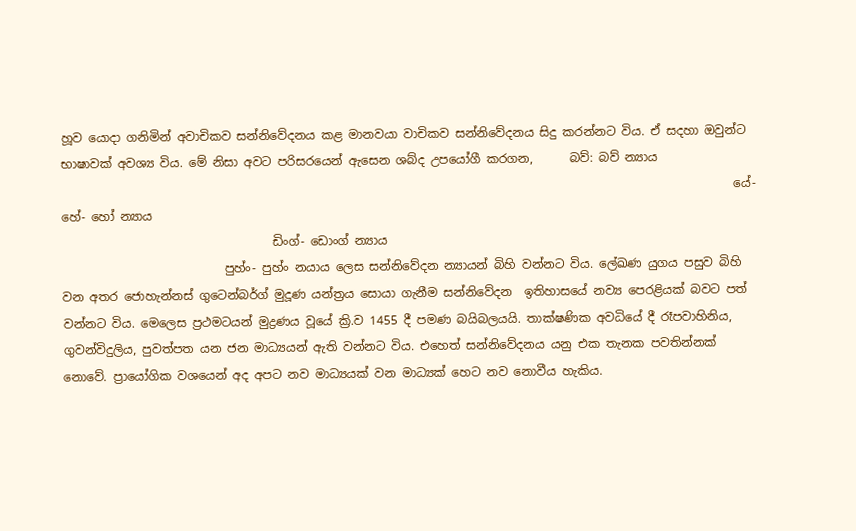හූව යොදා ගනිමින් අවාචිකව සන්නිවේදනය කළ මානවයා වාචිකව සන්නිවේදනය සිදු කරන්නට විය. ඒ සදහා ඔවුන්ට භාෂාවක් අවශ්‍ය විය. මේ නිසා අවට පරිසරයෙන් ඇසෙන ශබ්ද උපයෝගී කරගන,      බව්: බව් න්‍යාය
                                                                                                                යේ- හේ- හෝ න්‍යාය
                                   ඩිංග්- ඩොංග් න්‍යාය
                           පුහ්ං- පුහ්ං නයාය ලෙස සන්නිවේදන න්‍යායන් බිහි වන්නට විය. ලේඛණ යුගය පසුව බිහි වන අතර ජොහැන්නස් ගුටෙන්බර්ග් මුදූණ යන්ත්‍රය සොයා ගැනීම සන්නිවේදන  ඉතිහාසයේ නව්‍ය පෙරළියක් බවට පත් වන්නට විය. මෙලෙස ප්‍රථමටයන් මුද්‍රණය වූයේ ක්‍රි.ව 1455 දී පමණ බයිබලයයි. තාක්ෂණික අවධියේ දී රෑපවාහිනිය, ගුවන්විදුලිය, පුවත්පත යන ජන මාධ්‍යයන් ඇති වන්නට විය. එහෙත් සන්නිවේදනය යනු එක තැනක පවතින්නක් නොවේ. ප්‍රායෝගික වශයෙන් අද අපට නව මාධ්‍යයක් වන මාධ්‍යක් හෙට නව නොවීය හැකිය.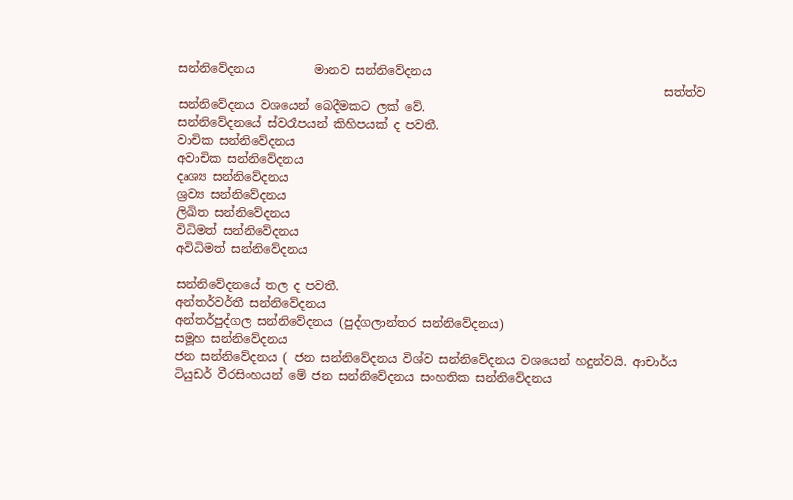සන්නිවේදනය          මානව සන්නිවේදනය
                                                                                 සත්ත්ව සන්නිවේදනය වශයෙන් බෙදීමකට ලක් වේ.
සන්නිවේදනයේ ස්වරෑපයන් කිහිපයක් ද පවතී.
වාචික සන්නිවේදනය
අවාචික සන්නිවේදනය
දෘශ්‍ය සන්නිවේදනය
ශ්‍රව්‍ය සන්නිවේදනය
ලිඛිත සන්නිවේදනය
විධිමත් සන්නිවේදනය
අවිධිමත් සන්නිවේදනය

සන්නිවේදනයේ තල ද පවතී.
අන්තර්වර්තී සන්නිවේදනය
අන්තර්පුද්ගල සන්නිවේදනය (පුද්ගලාන්තර සන්නිවේදනය)
සමූහ සන්නිවේදනය
ජන සන්නිවේදනය ( ජන සන්නිවේදනය විශ්ව සන්නිවේදනය වශයෙන් හදුන්වයි. ආචාර්ය ටියුඩර් වීරසිංහයන් මේ ජන සන්නිවේදනය සංහතික සන්නිවේදනය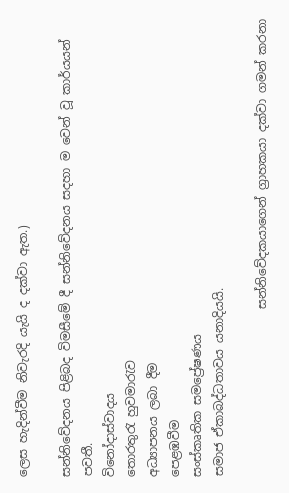ලෙස හැදින්වීම නිවැරදි යැයි ද දක්වා ඇත.)

සන්නිවේදනය පිළිබද විමසීමේ දී සන්නිවේදනය සදහා ම වෙන් වූ කාර්යයන් පවතී.
විනෝදාස්වාදය
තොරතුරැ හුවමාරැව
අධ්‍යාපනය ලබා දීම
පෙළඹවීම
සංස්කෘතික සමප්‍රේෂණය
සමාජ ඒකාබද්ධතාවය යනාදියයි.

                            සන්නිවේදකයාගෙන් ග්‍රාහකයා දක්වා ගමන් කරනා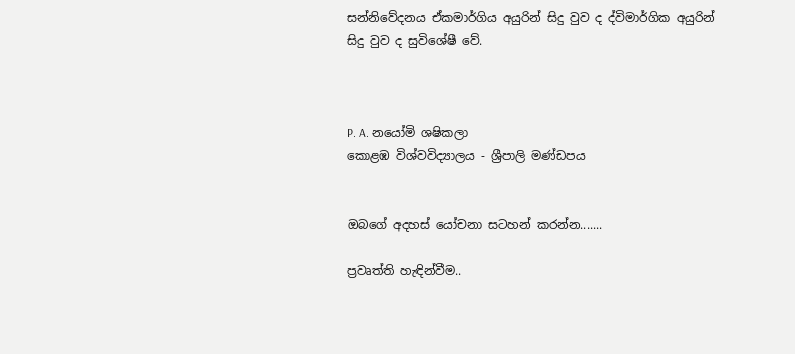සන්නිවේදනය ඒකමාර්ගිය අයුරින් සිදු වුව ද ද්විමාර්ගික අයුරින් සිදු වුව ද සුවිශේෂී වේ.



P. A. නයෝමි ශෂිකලා
කොළඹ විශ්වවිද්‍යාලය - ශ්‍රීපාලි මණ්ඩපය


ඔබගේ අදහස් යෝචනා සටහන් කරන්න.......

ප්‍රවෘත්ති හැඳින්වීම..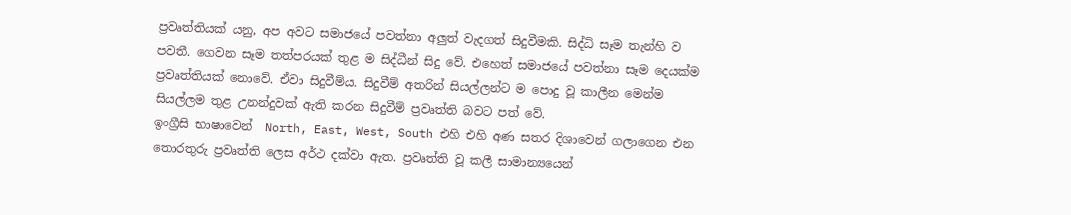ප්‍රවෘත්තියක් යනු, අප අවට සමාජයේ පවත්නා අලුත් වැදගත් සිදුවීමකි. සිද්ධි සෑම තැන්හි ව පවතී. ගෙවන සෑම තත්පරයක් තුළ ම සිද්ධීන් සිදු වේ. එහෙත් සමාජයේ පවත්නා සෑම දෙයක්ම ප්‍රවෘත්තියක් නොවේ. ඒවා සිදුවීම්ය. සිදුවීම් අතරින් සියල්ලන්ට ම පොදු වූ කාලීන මෙන්ම සියල්ලම තුළ උනන්දුවක් ඇති කරන සිදුවීම් ප්‍රවෘත්ති බවට පත් වේ.                                                                                                                ඉංග්‍රීසි භාෂාවෙන්  North, East, West, South එහි එහි අණ සතර දිශාවෙන් ගලාගෙන එන තොරතුරු ප්‍රවෘත්ති ලෙස අර්ථ දක්වා ඇත. ප්‍රවෘත්ති වූ කලී සාමාන්‍යයෙන්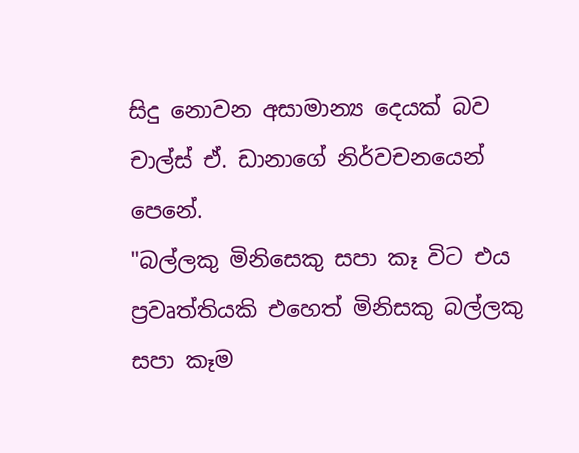සිදු නොවන අසාමාන්‍ය දෙයක් බව චාල්ස් ඒ. ඩානාගේ නිර්වචනයෙන් පෙනේ.                                                                        "බල්ලකු මිනිසෙකු සපා කෑ විට එය ප්‍රවෘත්තියකි එහෙත් මිනිසකු බල්ලකු සපා කෑම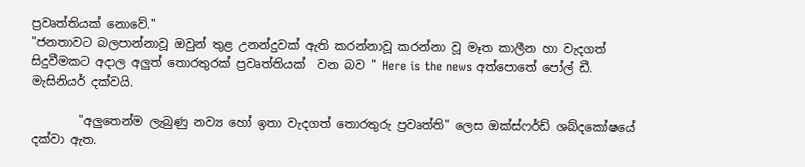ප්‍රවෘත්තියක් නොවේ."                                                                                                                                                 "ජනතාවට බලපාන්නාවූ ඔවුන් තුළ උනන්දුවක් ඇති කරන්නාවූ කරන්නා වූ මෑත කාලීන හා වැදගත් සිදුවීමකට අදාල අලුත් තොරතුරක් ප්‍රවෘත්තියක්  වන බව " Here is the news අත්පොතේ පෝල් ඩී. මැසිනියර් දක්වයි.

        "අලුතෙන්ම ලැබුණු නව්‍ය හෝ ඉතා වැදගත් තොරතුරු ප්‍රවෘත්ති" ලෙස ඔක්ස්ෆර්ඩ් ශබ්දකෝෂයේ දක්වා ඇත.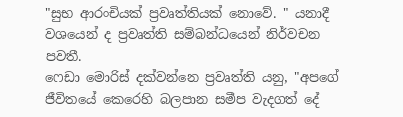"සුභ ආරංචියක් ප්‍රවෘත්තියක් නොවේ. " යනාදී වශයෙන් ද ප්‍රවෘත්ති සම්බන්ධයෙන් නිර්වචන පවතී.                                                                                      ෆෙඩා මොරිස් දක්වන්නෙ ප්‍රවෘත්ති යනු, "අපගේ ජීවිතයේ කෙරෙහි බලපාන සමීප වැදගත් දේ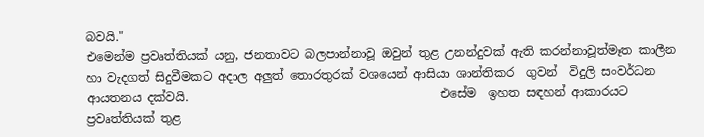බවයි."                                                                                                                         එමෙන්ම ප්‍රවෘත්තියක් යනු, ජනතාවට බලපාන්නාවූ ඔවුන් තුළ උනන්දුවක් ඇති කරන්නාවූත්මෑත කාලීන හා වැදගත් සිදුවීමකට අදාල අලුත් තොරතුරක් වශයෙන් ආසියා ශාන්තිකර  ගුවන්  විදුලි සංවර්ධන ආයතනය දක්වයි.                                          එසේම  ඉහත සඳහන් ආකාරයට ප්‍රවෘත්තියක් තුළ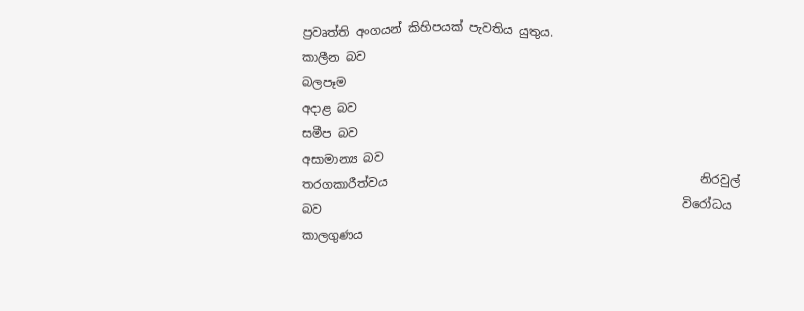ප්‍රවෘත්ති අංගයන් කිහිපයක් පැවතිය යුතුය.                                                   කාලීන බව                                                             බලපෑම                                                                      අදාළ බව                                                                සමීප බව                                                                අසාමාන්‍ය බව                                                    තරගකාරීත්වය                                                    නිරවුල් බව                                                            විරෝධය                                                              කාලගුණය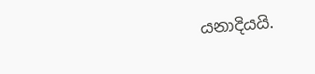යනාදියයි.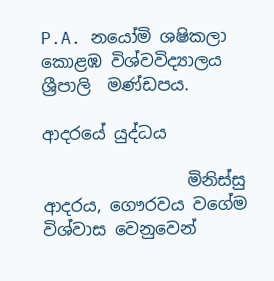P.A. නයෝමි ශෂිකලා                                   කොළඹ විශ්වවිද්‍යාලය                                    ශ්‍රීපාලි  මණ්ඩපය.

ආදරයේ යුද්ධය

                 මිනිස්සු ආදරය, ගෞරවය වගේම විශ්වාස වෙනුවෙන්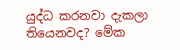යුද්ධ කරනවා දැකලා තියෙනවද? මේක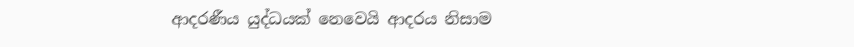ආදරණීය යුද්ධයක් නෙවෙයි ආදරය නිසාම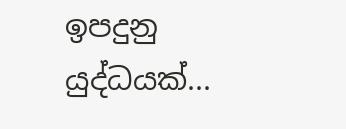ඉපදුනු යුද්ධයක්...